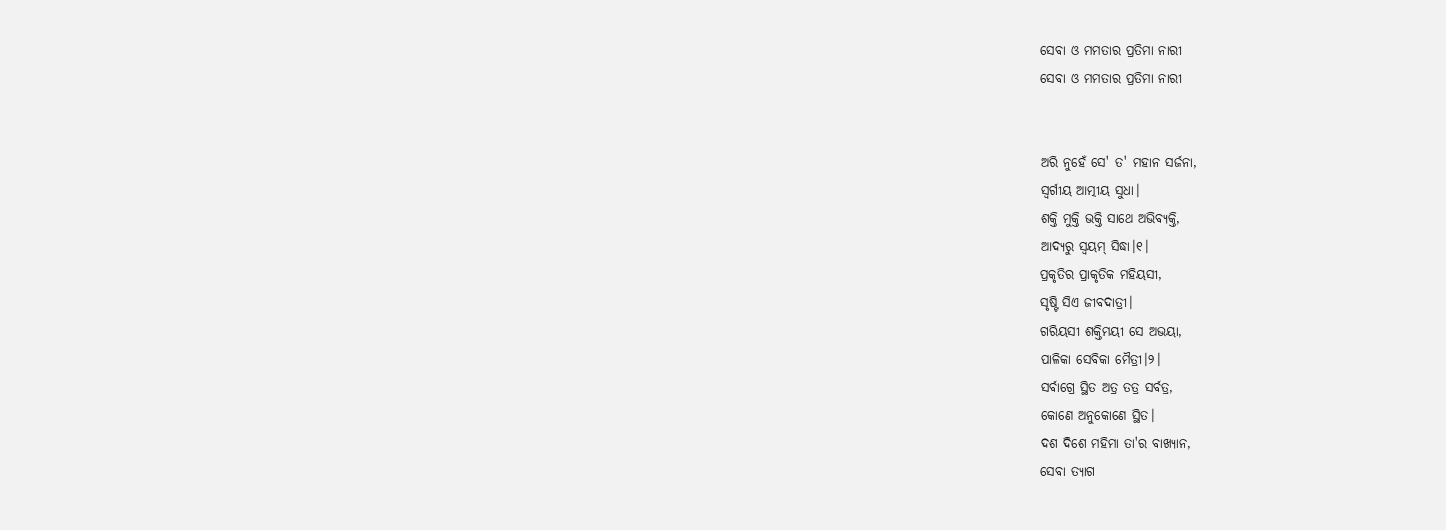ସେବା ଓ ମମତାର ପ୍ରତିମା ନାରୀ
ସେବା ଓ ମମତାର ପ୍ରତିମା ନାରୀ


ଅରି ନୁହେଁ ସେ' ତ' ମହାନ ସର୍ଜନା,
ସ୍ୱର୍ଗୀୟ ଆତ୍ମୀୟ ସୁଧା।
ଶକ୍ତି ମୁକ୍ତି ଭକ୍ତି ସାଥେ ଅଭିବ୍ୟକ୍ତି,
ଆଦ୍ୟରୁ ସ୍ଵୟମ୍ ସିଦ୍ଧା।୧।
ପ୍ରକୃତିର ପ୍ରାକୃତିକ ମହିୟସୀ,
ସୃଷ୍ଟି ସିଏ ଜୀବଦାତ୍ରୀ।
ଗରିୟସୀ ଶକ୍ତିମୟୀ ସେ ଅଭୟା,
ପାଳିକା ସେବିକା ମୈତ୍ରୀ।୨।
ସର୍ବାଗ୍ରେ ସ୍ଥିତ ଅତ୍ର ତତ୍ର ସର୍ବତ୍ର,
କୋଣେ ଅନୁକୋଣେ ସ୍ଥିତ।
ଦଶ ଦିଶେ ମହିମା ତା'ର ବାଖ୍ୟାନ,
ସେବା ତ୍ୟାଗ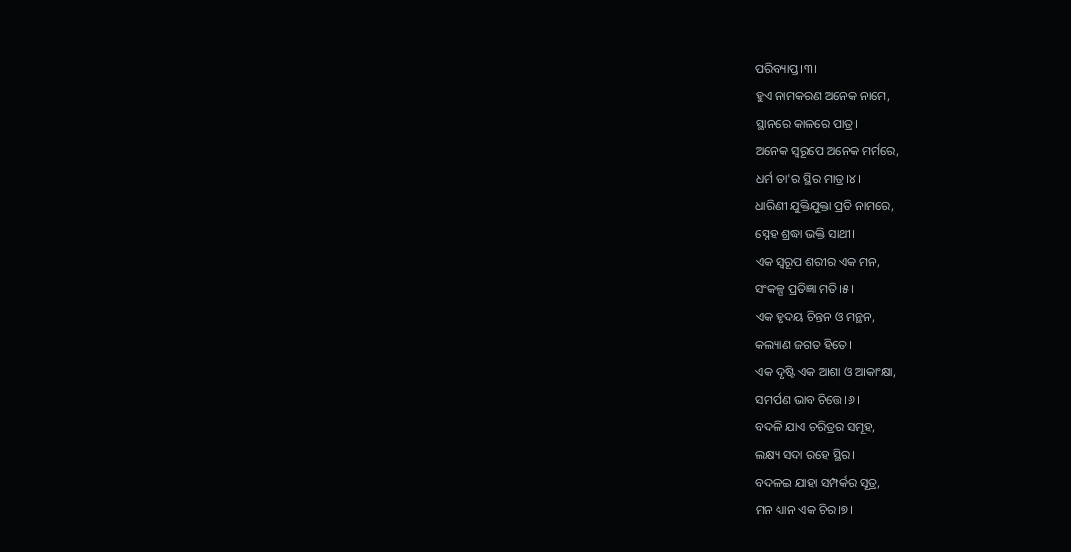ପରିବ୍ୟାପ୍ତ।୩।
ହୁଏ ନାମକରଣ ଅନେକ ନାମେ,
ସ୍ଥାନରେ କାଳରେ ପାତ୍ର।
ଅନେକ ସ୍ୱରୂପେ ଅନେକ ମର୍ମରେ,
ଧର୍ମ ତା'ର ସ୍ଥିର ମାତ୍ର।୪।
ଧାରିଣୀ ଯୁକ୍ତିଯୁକ୍ତା ପ୍ରତି ନାମରେ,
ସ୍ନେହ ଶ୍ରଦ୍ଧା ଭକ୍ତି ସାଥୀ।
ଏକ ସ୍ୱରୂପ ଶରୀର ଏକ ମନ,
ସଂକଳ୍ପ ପ୍ରତିଜ୍ଞା ମତି।୫।
ଏକ ହୃଦୟ ଚିନ୍ତନ ଓ ମନ୍ଥନ,
କଲ୍ୟାଣ ଜଗତ ହିତେ।
ଏକ ଦୃଷ୍ଟି ଏକ ଆଶା ଓ ଆକାଂକ୍ଷା,
ସମର୍ପଣ ଭାବ ଚିତ୍ତେ।୬।
ବଦଳି ଯାଏ ଚରିତ୍ରର ସମୂହ,
ଲକ୍ଷ୍ୟ ସଦା ରହେ ସ୍ଥିର।
ବଦଳଇ ଯାହା ସମ୍ପର୍କର ସୂତ୍ର,
ମନ ଧ୍ୟାନ ଏକ ଚିର।୭।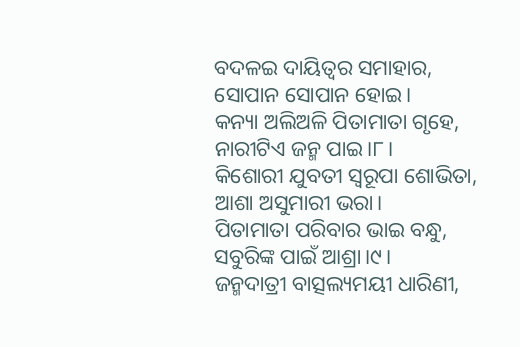ବଦଳଇ ଦାୟିତ୍ୱର ସମାହାର,
ସୋପାନ ସୋପାନ ହୋଇ।
କନ୍ୟା ଅଲିଅଳି ପିତାମାତା ଗୃହେ,
ନାରୀଟିଏ ଜନ୍ମ ପାଇ।୮।
କିଶୋରୀ ଯୁବତୀ ସ୍ୱରୂପା ଶୋଭିତା,
ଆଶା ଅସୁମାରୀ ଭରା।
ପିତାମାତା ପରିବାର ଭାଇ ବନ୍ଧୁ,
ସବୁରିଙ୍କ ପାଇଁ ଆଶ୍ରା।୯।
ଜନ୍ମଦାତ୍ରୀ ବାତ୍ସଲ୍ୟମୟୀ ଧାରିଣୀ,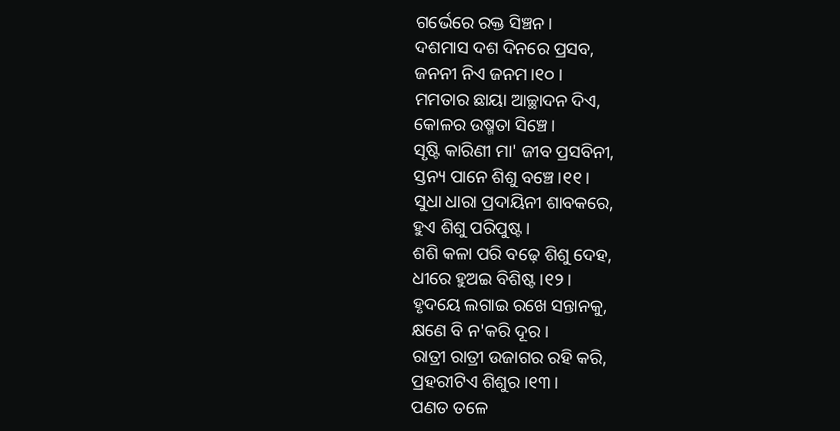ଗର୍ଭେରେ ରକ୍ତ ସିଞ୍ଚନ।
ଦଶମାସ ଦଶ ଦିନରେ ପ୍ରସବ,
ଜନନୀ ନିଏ ଜନମ।୧୦।
ମମତାର ଛାୟା ଆଚ୍ଛାଦନ ଦିଏ,
କୋଳର ଉଷ୍ମତା ସିଞ୍ଚେ।
ସୃଷ୍ଟି କାରିଣୀ ମା' ଜୀବ ପ୍ରସବିନୀ,
ସ୍ତନ୍ୟ ପାନେ ଶିଶୁ ବଞ୍ଚେ।୧୧।
ସୁଧା ଧାରା ପ୍ରଦାୟିନୀ ଶାବକରେ,
ହୁଏ ଶିଶୁ ପରିପୁଷ୍ଟ।
ଶଶି କଳା ପରି ବଢ଼େ ଶିଶୁ ଦେହ,
ଧୀରେ ହୁଅଇ ବିଶିଷ୍ଟ।୧୨।
ହୃଦୟେ ଲଗାଇ ରଖେ ସନ୍ତାନକୁ,
କ୍ଷଣେ ବି ନ'କରି ଦୂର।
ରାତ୍ରୀ ରାତ୍ରୀ ଉଜାଗର ରହି କରି,
ପ୍ରହରୀଟିଏ ଶିଶୁର।୧୩।
ପଣତ ତଳେ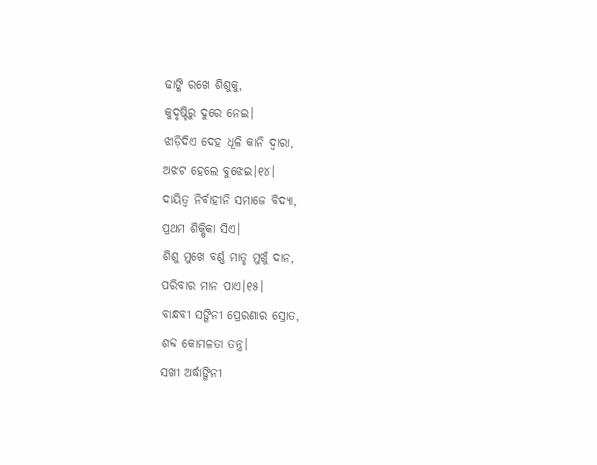ଢାଙ୍କି ରଖେ ଶିଶୁକୁ,
କୁଦୃଷ୍ଟିରୁ ଦୁରେ ନେଇ।
ଝାଡ଼ିଦିଏ ଦେହ ଧୂଳି କାନି ଦ୍ଵାରା,
ଅଝଟ ହେଲେ ବୁଝେଇ।୧୪।
ଦାୟିତ୍ୱ ନିର୍ବାହୀନି ସମାଜେ ବିଦ୍ୟା,
ପ୍ରଥମ ଶିକ୍ଷିକା ସିଏ।
ଶିଶୁ ମୁଖେ ବର୍ଣ୍ଣ ମାତୃ ମୁଖୁଁ ଦାନ,
ପରିବାର ମାନ ପାଏ।୧୫।
ବାନ୍ଧବୀ ସଙ୍ଗିନୀ ପ୍ରେରଣାର ସ୍ରୋତ,
ଶବ୍ଦ କୋମଳତା ତନ୍ତ୍ର।
ସଖୀ ଅର୍ଦ୍ଧାଙ୍ଗିନୀ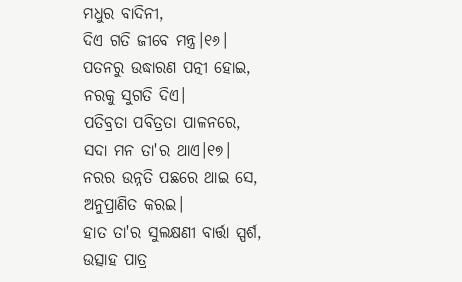ମଧୁର ବାଦିନୀ,
ଦିଏ ଗତି ଜୀବେ ମନ୍ତ୍ର।୧୬।
ପତନରୁ ଉଦ୍ଧାରଣ ପତ୍ନୀ ହୋଇ,
ନରକୁ ସୁଗତି ଦିଏ।
ପତିବ୍ରତା ପବିତ୍ରତା ପାଳନରେ,
ସଦା ମନ ତା'ର ଥାଏ।୧୭।
ନରର ଉନ୍ନତି ପଛରେ ଥାଇ ସେ,
ଅନୁପ୍ରାଣିତ କରଇ।
ହାତ ତା'ର ସୁଲକ୍ଷଣୀ ବାର୍ତ୍ତା ସ୍ପର୍ଶ,
ଉତ୍ସାହ ପାତ୍ର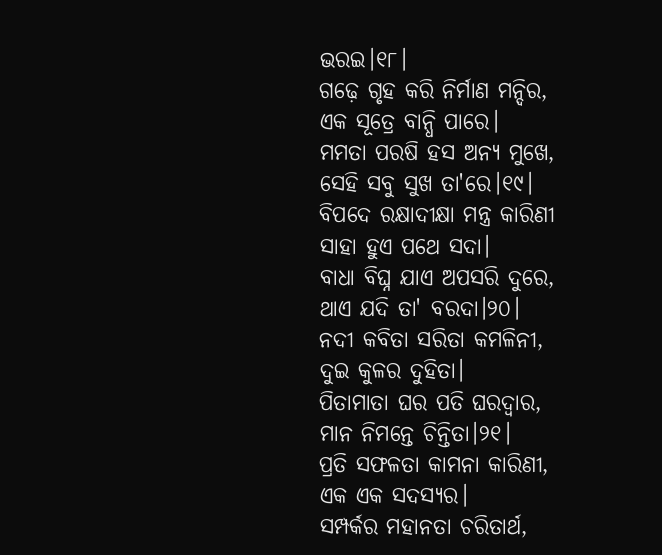ଭରଇ।୧୮।
ଗଢ଼େ ଗୃହ କରି ନିର୍ମାଣ ମନ୍ଦିର,
ଏକ ସୂତ୍ରେ ବାନ୍ଧି ପାରେ।
ମମତା ପରଷି ହସ ଅନ୍ୟ ମୁଖେ,
ସେହି ସବୁ ସୁଖ ତା'ରେ।୧୯।
ବିପଦେ ରକ୍ଷାଦୀକ୍ଷା ମନ୍ତ୍ର କାରିଣୀ
ସାହା ହୁଏ ପଥେ ସଦା।
ବାଧା ବିଘ୍ନ ଯାଏ ଅପସରି ଦୁରେ,
ଥାଏ ଯଦି ତା' ବରଦା।୨୦।
ନଦୀ କବିତା ସରିତା କମଳିନୀ,
ଦୁଇ କୁଳର ଦୁହିତା।
ପିତାମାତା ଘର ପତି ଘରଦ୍ବାର,
ମାନ ନିମନ୍ତେ ଚିନ୍ତିତା।୨୧।
ପ୍ରତି ସଫଳତା କାମନା କାରିଣୀ,
ଏକ ଏକ ସଦସ୍ୟର।
ସମ୍ପର୍କର ମହାନତା ଚରିତାର୍ଥ,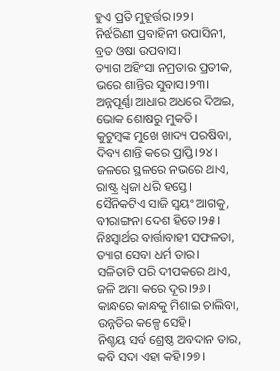ହୁଏ ପ୍ରତି ମୁହୂର୍ତ୍ତର।୨୨।
ନିର୍ଝରିଣୀ ପ୍ରବାହିନୀ ଉପାସିନୀ,
ବ୍ରତ ଓଷା ଉପବାସ।
ତ୍ୟାଗ ଅହିଂସା ନମ୍ରତାର ପ୍ରତୀକ,
ଭରେ ଶାନ୍ତିର ସୁବାସ।୨୩।
ଅନ୍ନପୂର୍ଣ୍ଣା ଆଧାର ଅଧରେ ଦିଅଇ,
ଭୋକ ଶୋଷରୁ ମୁକତି।
କୁଟୁମ୍ବଙ୍କ ମୁଖେ ଖାଦ୍ୟ ପରଷିବା,
ଦିବ୍ୟ ଶାନ୍ତି କରେ ପ୍ରାପ୍ତି।୨୪।
ଜଳରେ ସ୍ଥଳରେ ନଭରେ ଥାଏ,
ରାଷ୍ଟ୍ର ଧ୍ଵଜା ଧରି ହସ୍ତେ।
ସୈନିକଟିଏ ସାଜି ସ୍ଵୟଂ ଆଗକୁ,
ବୀରାଙ୍ଗନା ଦେଶ ହିତେ।୨୫।
ନିଃସ୍ୱାର୍ଥର ବାର୍ତ୍ତାବାହୀ ସଫଳତା,
ତ୍ୟାଗ ସେବା ଧର୍ମ ତାର।
ସଳିତାଟି ପରି ଦୀପକରେ ଥାଏ,
ଜଳି ଅମା କରେ ଦୂର।୨୬।
କାନ୍ଧରେ କାନ୍ଧକୁ ମିଶାଇ ଚାଲିବା,
ଉନ୍ନତିର କଳ୍ପେ ସେହି।
ନିଶ୍ଚୟ ସର୍ବ ଶ୍ରେଷ୍ଠ ଅବଦାନ ତାର,
କବି ସଦା ଏହା କହି।୨୭।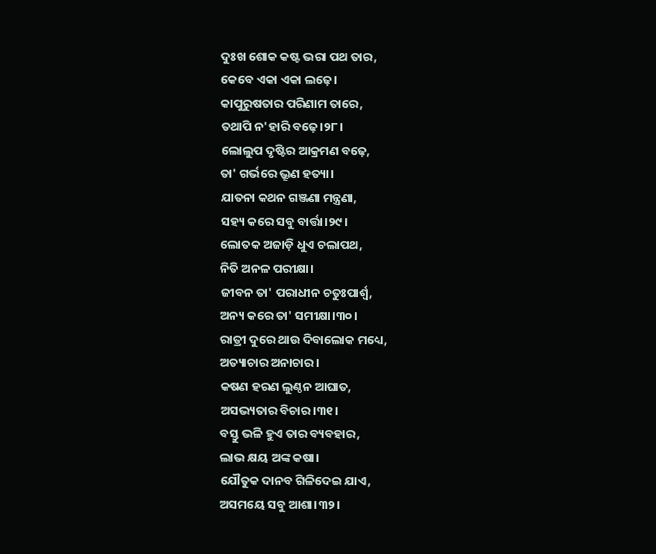ଦୁଃଖ ଶୋକ କଷ୍ଟ ଭରା ପଥ ତାର,
କେବେ ଏକା ଏକା ଲଢ଼େ।
କାପୁରୁଷତାର ପରିଣାମ ତାରେ,
ତଥାପି ନ'ହାରି ବଢ଼େ।୨୮।
ଲୋଲୁପ ଦୃଷ୍ଟିର ଆକ୍ରମଣ ବଢ଼େ,
ତା' ଗର୍ଭରେ ଭ୍ରୂଣ ହତ୍ୟା।
ଯାତନା କଥନ ଗଞ୍ଜଣା ମନ୍ତ୍ରଣା,
ସହ୍ୟ କରେ ସବୁ ବାର୍ତ୍ତା।୨୯।
ଲୋତକ ଅଜାଡ଼ି ଧୁଏ ଚଲାପଥ,
ନିତି ଅନଳ ପରୀକ୍ଷା।
ଜୀବନ ତା' ପରାଧୀନ ଚତୁଃପାର୍ଶ୍ଵ,
ଅନ୍ୟ କରେ ତା' ସମୀକ୍ଷା।୩୦।
ରାତ୍ରୀ ଦୁରେ ଥାଉ ଦିବାଲୋକ ମଧ୍ୟେ,
ଅତ୍ୟାଚାର ଅନାଚାର।
କଷଣ ହରଣ ଲୁଣ୍ଠନ ଆଘାତ,
ଅସଭ୍ୟତାର ବିଚାର।୩୧।
ବସ୍ତୁ ଭଳି ହୁଏ ତାର ବ୍ୟବହାର,
ଲାଭ କ୍ଷୟ ଅଙ୍କ କଷା।
ଯୌତୁକ ଦାନବ ଗିଳିଦେଇ ଯାଏ,
ଅସମୟେ ସବୁ ଆଶା।୩୨।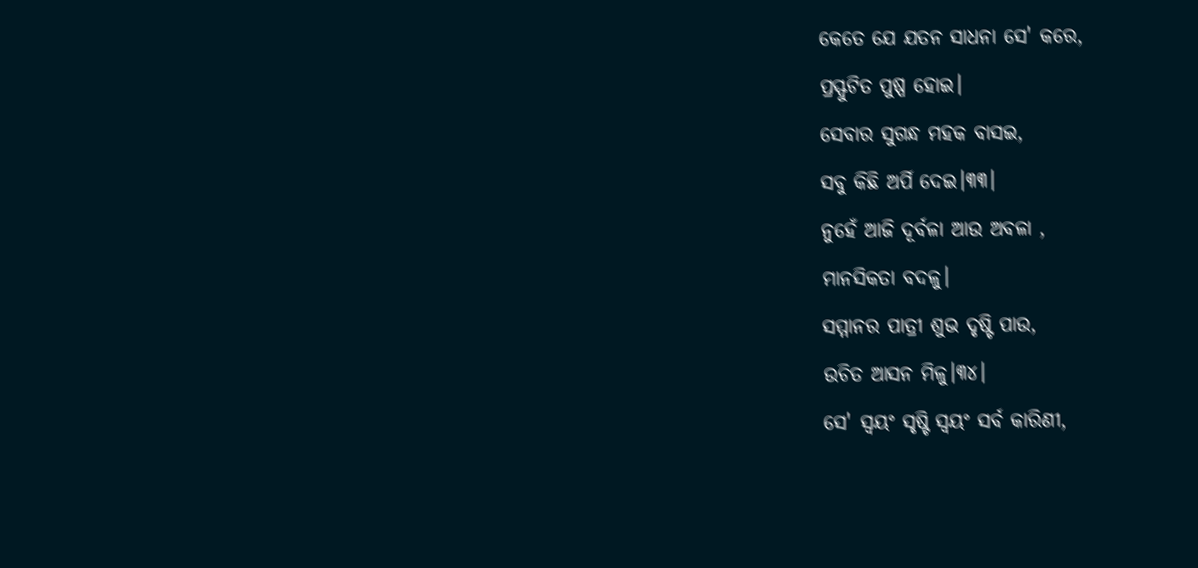କେତେ ଯେ ଯତନ ସାଧନା ସେ' କରେ,
ପ୍ରସ୍ଫୁଟିତ ପୁଷ୍ପ ହୋଇ।
ସେବାର ସୁଗନ୍ଧ ମହକ ବାସଇ,
ସବୁ କିଛି ଅର୍ପି ଦେଇ।୩୩।
ନୁହେଁ ଆଜି ଦୂର୍ବଳା ଆଉ ଅବଳା ,
ମାନସିକତା ବଦଳୁ।
ସମ୍ମାନର ପାତ୍ରୀ ଶୁଭ ଦୃଷ୍ଟି ପାଉ,
ଉଚିତ ଆସନ ମିଳୁ।୩୪।
ସେ' ସ୍ଵୟଂ ସୃଷ୍ଟି ସ୍ଵୟଂ ସର୍ବ କାରିଣୀ,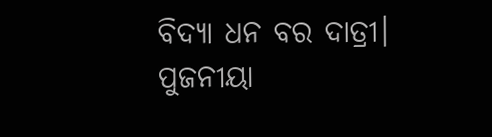ବିଦ୍ୟା ଧନ ବର ଦାତ୍ରୀ।
ପୁଜନୀୟା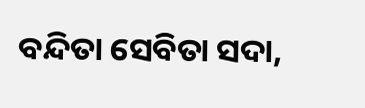ବନ୍ଦିତା ସେବିତା ସଦା,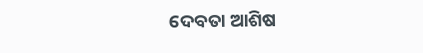ଦେବତା ଆଶିଷ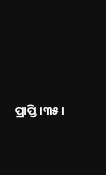ପ୍ରାପ୍ତି।୩୫।